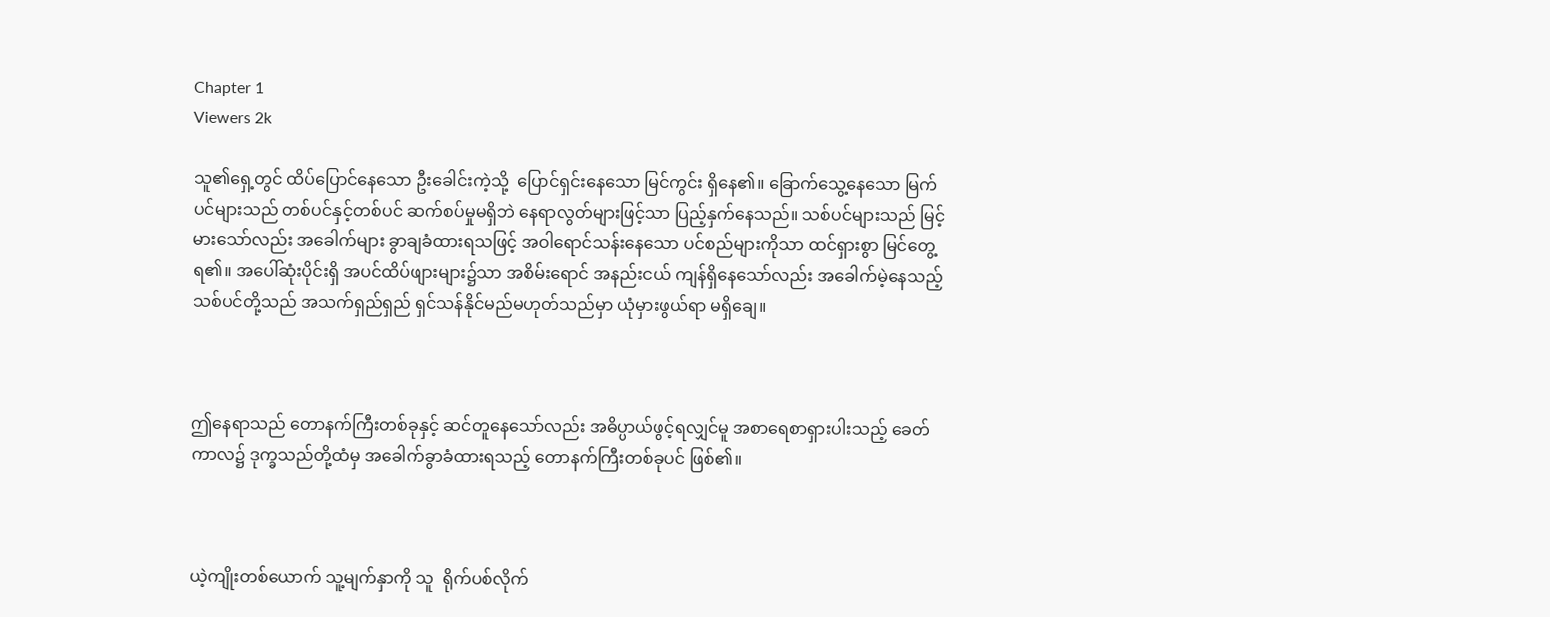Chapter 1
Viewers 2k

သူ၏ရှေ့တွင် ထိပ်ပြောင်နေသော ဦးခေါင်းကဲ့သို့  ပြောင်ရှင်းနေသော မြင်ကွင်း ရှိနေ၏။ ခြောက်သွေ့နေသော မြက်ပင်များသည် တစ်ပင်နှင့်တစ်ပင် ဆက်စပ်မှုမရှိဘဲ နေရာလွတ်များဖြင့်သာ ပြည့်နှက်နေသည်။ သစ်ပင်များသည် မြင့်မားသော်လည်း အခေါက်များ ခွာချခံထားရသဖြင့် အဝါရောင်သန်းနေသော ပင်စည်များကိုသာ ထင်ရှားစွာ မြင်တွေ့ရ၏။ အပေါ်ဆုံးပိုင်းရှိ အပင်ထိပ်ဖျားများ၌သာ အစိမ်းရောင် အနည်းငယ် ကျန်ရှိနေသော်လည်း အခေါက်မဲ့နေသည့် သစ်ပင်တို့သည် အသက်ရှည်ရှည် ရှင်သန်နိုင်မည်မဟုတ်သည်မှာ ယုံမှားဖွယ်ရာ မရှိချေ။



ဤနေရာသည် တောနက်ကြီးတစ်ခုနှင့် ဆင်တူနေသော်လည်း အဓိပ္ပာယ်ဖွင့်ရလျှင်မူ အစာရေစာရှားပါးသည့် ခေတ်ကာလ၌ ဒုက္ခသည်တို့ထံမှ အခေါက်ခွာခံထားရသည့် တောနက်ကြီးတစ်ခုပင် ဖြစ်၏။



ယဲ့ကျိုးတစ်ယောက် သူ့မျက်နှာကို သူ  ရိုက်ပစ်လိုက်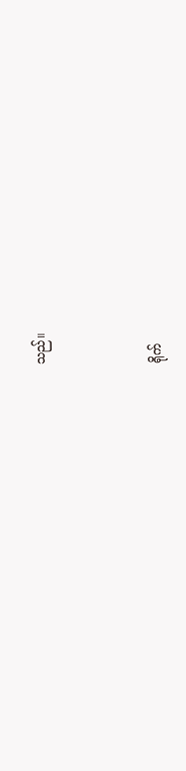သည်။



ရိုက်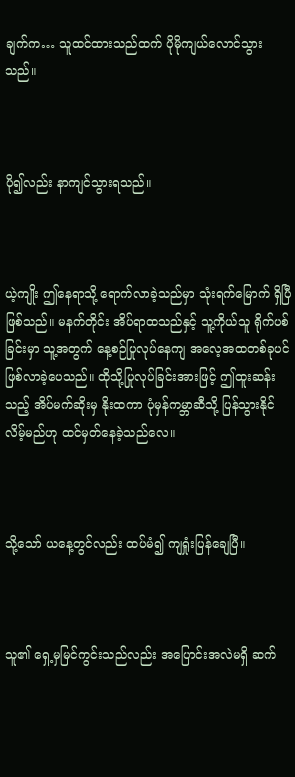ချက်က… သူထင်ထားသည်ထက် ပိုမိုကျယ်လောင်သွားသည်။



ပို၍လည်း နာကျင်သွားရသည်။



ယဲ့ကျိုး ဤနေရာသို့ ရောက်လာခဲ့သည်မှာ သုံးရက်မြောက် ရှိပြီဖြစ်သည်။ မနက်တိုင်း အိပ်ရာထသည်နှင့် သူ့ကိုယ်သူ ရိုက်ပစ်ခြင်းမှာ သူ့အတွက် နေ့စဉ်ပြုလုပ်နေကျ အလေ့အထတစ်ခုပင် ဖြစ်လာခဲ့ပေသည်။ ထိုသို့ပြုလုပ်ခြင်းအားဖြင့် ဤထူးဆန်းသည့် အိပ်မက်ဆိုးမှ နိုးထကာ ပုံမှန်ကမ္ဘာဆီသို့ ပြန်သွားနိုင်လိမ့်မည်ဟု ထင်မှတ်နေခဲ့သည်လေ။



သို့သော် ယနေ့တွင်လည်း ထပ်မံ၍ ကျရှုံးပြန်ချေပြီ။



သူ၏ ရှေ့မှမြင်ကွင်းသည်လည်း အပြောင်းအလဲမရှိ ဆက်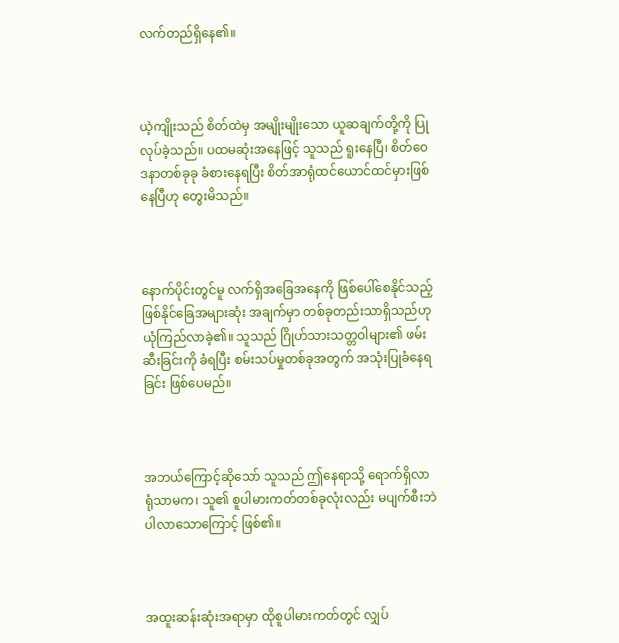လက်တည်ရှိနေ၏။



ယဲ့ကျိုးသည် စိတ်ထဲမှ အမျိုးမျိုးသော ယူဆချက်တို့ကို ပြုလုပ်ခဲ့သည်။ ပထမဆုံးအနေဖြင့် သူသည် ရူးနေပြီ၊ စိတ်ဝေဒနာတစ်ခုခု ခံစားနေရပြီး စိတ်အာရုံထင်ယောင်ထင်မှားဖြစ်နေပြီဟု တွေးမိသည်။



နောက်ပိုင်းတွင်မူ လက်ရှိအခြေအနေကို ဖြစ်‌ပေါ်စေနိုင်သည့် ဖြစ်နိုင်ခြေအများဆုံး အချက်မှာ တစ်ခုတည်းသာရှိသည်ဟု ယုံကြည်လာခဲ့၏။ သူသည် ဂြိုဟ်သားသတ္တဝါများ၏ ဖမ်းဆီးခြင်းကို ခံရပြီး စမ်းသပ်မှုတစ်ခုအတွက် အသုံးပြုခံနေရခြင်း ဖြစ်ပေမည်။



အဘယ်ကြောင့်ဆိုသော် သူသည် ဤနေရာသို့ ရောက်ရှိလာရုံသာမက၊ သူ၏ စူပါမားကတ်တစ်ခုလုံးလည်း မပျက်စီးဘဲ ပါလာသောကြောင့် ဖြစ်၏။



အထူးဆန်းဆုံးအရာမှာ ထိုစူပါမားကတ်တွင် လျှပ်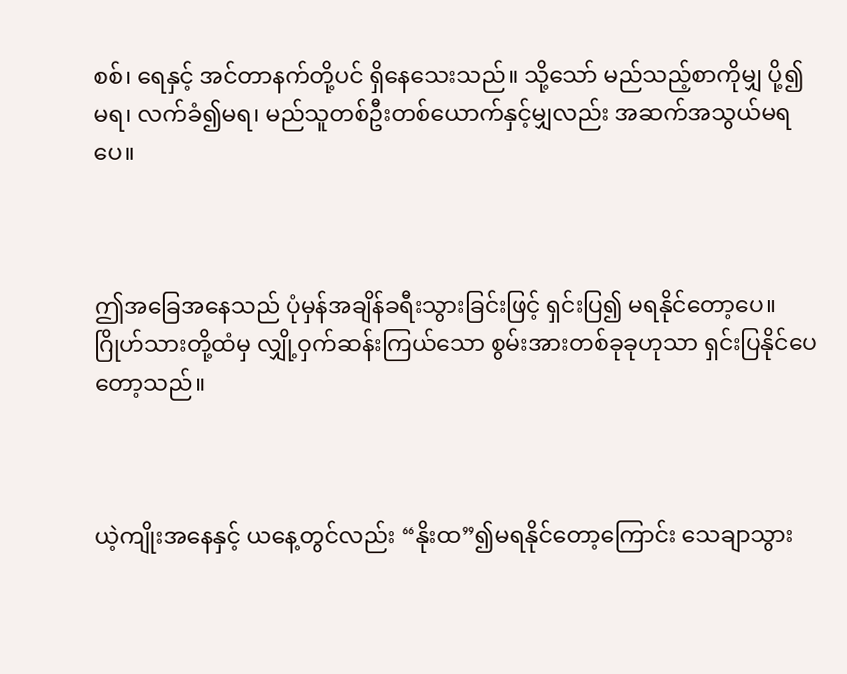စစ်၊ ရေနှင့် အင်တာနက်တို့ပင် ရှိနေသေးသည်။ သို့သော် မည်သည့်စာကိုမျှ ပို့၍မရ၊ လက်ခံ၍မရ၊ မည်သူတစ်ဦးတစ်ယောက်နှင့်မျှလည်း အဆက်အသွယ်မရပေ။



ဤအခြေအနေသည် ပုံမှန်အချိန်ခရီးသွားခြင်းဖြင့် ရှင်းပြ၍ မရနိုင်တော့ပေ။ ဂြိုဟ်သားတို့ထံမှ လျှို့ဝှက်ဆန်းကြယ်သော စွမ်းအားတစ်ခုခုဟုသာ ရှင်းပြနိုင်ပေတော့သည်။



ယဲ့ကျိုးအနေနှင့် ယနေ့တွင်လည်း “နိုးထ”၍မရနိုင်တော့ကြောင်း သေချာသွား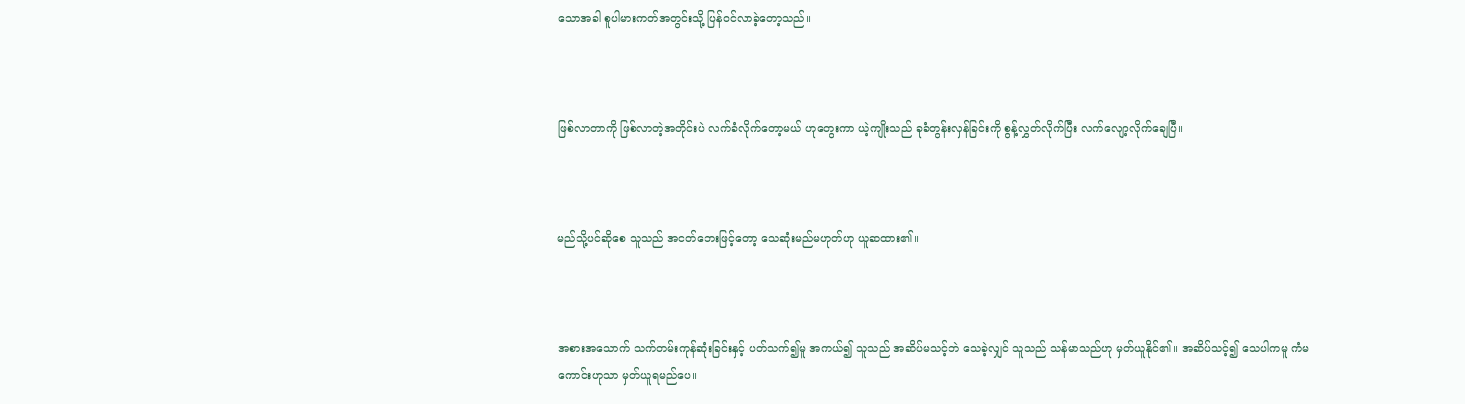သောအခါ စူပါမားကတ်အတွင်းသို့ ပြန်ဝင်လာခဲ့တော့သည်။



ဖြစ်လာတာကို ဖြစ်လာတဲ့အတိုင်းပဲ လက်ခံလိုက်တော့မယ် ဟုတွေးကာ ယဲ့ကျိုးသည် ခုခံတွန်းလှန်ခြင်းကို စွန့်လွှတ်လိုက်ပြီး လက်လျော့လိုက်ချေပြီ။



မည်သို့ပင်ဆိုစေ သူသည် အငတ်ဘေးဖြင့်တော့ သေဆုံးမည်မဟုတ်ဟု ယူဆထား၏။



အစားအသောက် သက်တမ်းကုန်ဆုံးခြင်းနှင့် ပတ်သက်၍မူ အကယ်၍ သူသည် အဆိပ်မသင့်ဘဲ သေခဲ့လျှင် သူသည် သန်မာသည်ဟု မှတ်ယူနိုင်၏။ အဆိပ်သင့်၍ သေပါကမူ ကံမကောင်းဟုသာ မှတ်ယူရမည်ပေ။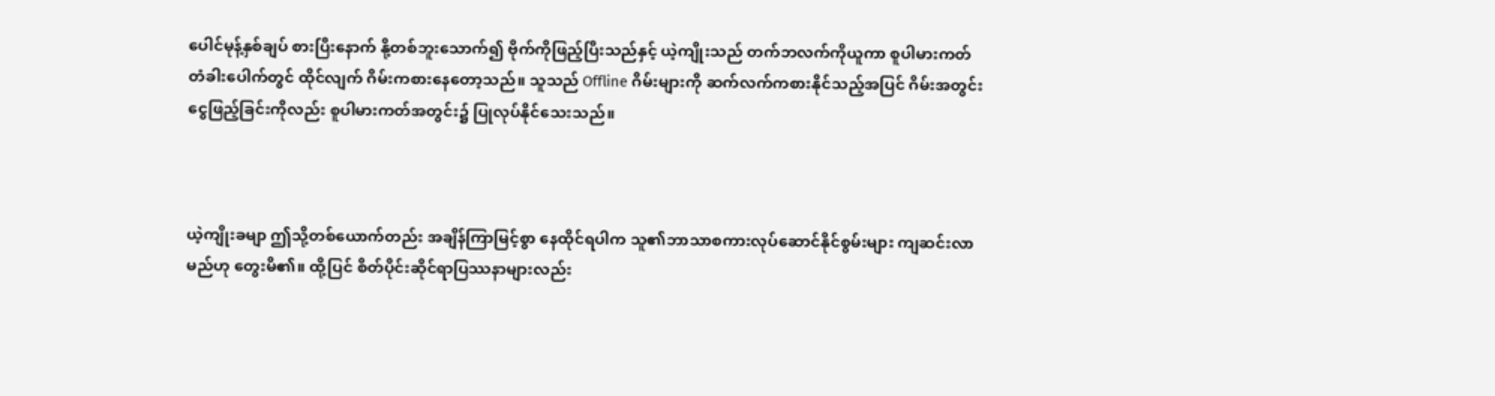ပေါင်မုန့်နှစ်ချပ် စားပြီးနောက် နို့တစ်ဘူးသောက်၍ ဗိုက်ကိုဖြည့်ပြီးသည်နှင့် ယဲ့ကျိုးသည် တက်ဘလက်ကိုယူကာ စူပါမားကတ်တံခါးပေါက်တွင် ထိုင်လျက် ဂိမ်းကစားနေတော့သည်။ သူသည် Offline ဂိမ်းများကို ဆက်လက်ကစားနိုင်သည့်အပြင် ဂိမ်းအတွင်း ငွေဖြည့်ခြင်းကိုလည်း စူပါမားကတ်အတွင်း၌ ပြုလုပ်နိုင်သေးသည်။



ယဲ့ကျိုးခမျာ ဤသို့တစ်ယောက်တည်း အချိန်ကြာမြင့်စွာ နေထိုင်ရပါက သူ၏ဘာသာစကားလုပ်ဆောင်နိုင်စွမ်းများ ကျဆင်းလာမည်ဟု တွေးမိ၏။ ထို့ပြင် စိတ်ပိုင်းဆိုင်ရာပြဿနာများလည်း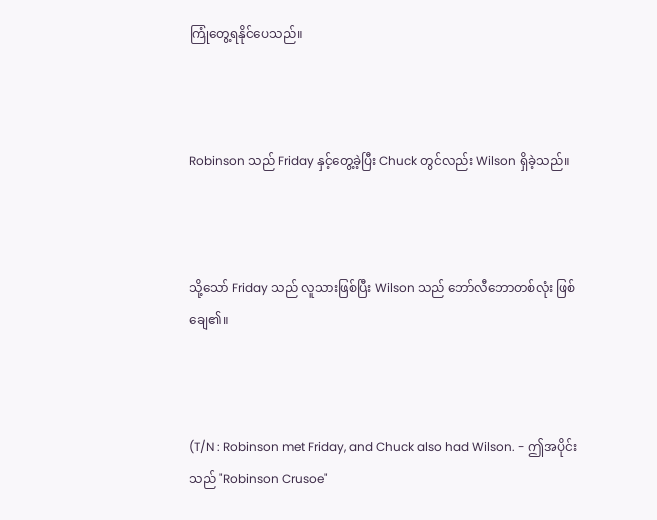ကြုံတွေ့ရနိုင်ပေသည်။



Robinson သည် Friday နှင့်တွေ့ခဲ့ပြီး Chuck တွင်လည်း Wilson ရှိခဲ့သည်။



သို့သော် Friday သည် လူသားဖြစ်ပြီး Wilson သည် ဘော်လီဘောတစ်လုံး ဖြစ်ချေ၏။



(T/N : Robinson met Friday, and Chuck also had Wilson. - ဤအပိုင်းသည် "Robinson Crusoe"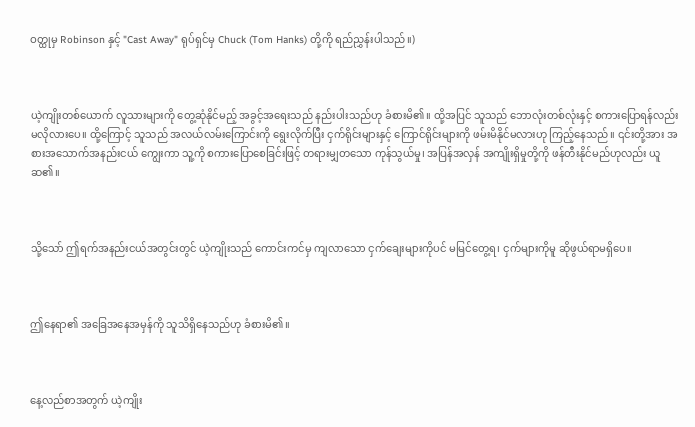ဝတ္ထုမှ Robinson နှင့် "Cast Away" ရုပ်ရှင်မှ Chuck (Tom Hanks) တို့ကို ရည်ညွှန်းပါသည်။)



ယဲ့ကျိုးတစ်ယောက် လူသားများကို တွေ့ဆုံနိုင်မည့် အခွင့်အရေးသည် နည်းပါးသည်ဟု ခံစားမိ၏။ ထို့အပြင် သူသည် ဘောလုံးတစ်လုံးနှင့် စကားပြောရန်လည်း မလိုလားပေ။ ထို့ကြောင့် သူသည် အလယ်လမ်းကြောင်းကို ရွေးလိုက်ပြီး ငှက်ရိုင်းများနှင့် ကြောင်ရိုင်းများကို ဖမ်းမိနိုင်မလားဟု ကြည့်နေသည်။ ၎င်းတို့အား အစားအသောက်အနည်းငယ် ကျွေးကာ သူ့ကို စကားပြောစေခြင်းဖြင့် တရားမျှတသော ကုန်သွယ်မှု၊ အပြန်အလှန် အကျိုးရှိမှုတို့ကို ဖန်တီးနိုင်မည်ဟုလည်း ယူဆ၏။



သို့သော် ဤရက်အနည်းငယ်အတွင်းတွင် ယဲ့ကျိုးသည် ကောင်းကင်မှ ကျလာသော ငှက်ချေးများကိုပင် မမြင်တွေ့ရ၊ ငှက်များကိုမူ ဆိုဖွယ်ရာမရှိပေ။



ဤနေရာ၏ အခြေအနေအမှန်ကို သူသိရှိနေသည်ဟု ခံစားမိ၏။



နေ့လည်စာအတွက် ယဲ့ကျိုး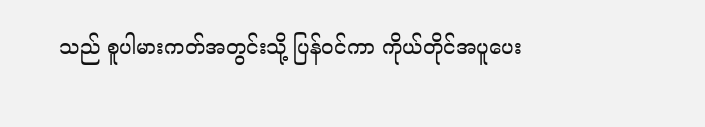သည် စူပါမားကတ်အတွင်းသို့ ပြန်ဝင်ကာ ကိုယ်တိုင်အပူပေး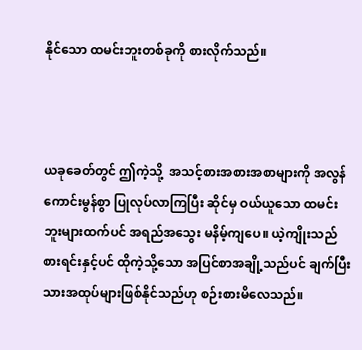နိုင်သော ထမင်းဘူးတစ်ခုကို စားလိုက်သည်။



ယခုခေတ်တွင် ဤကဲ့သို့  အသင့်စားအစားအစာများကို အလွန်ကောင်းမွန်စွာ ပြုလုပ်လာကြပြီး ဆိုင်မှ ဝယ်ယူသော ထမင်းဘူးများထက်ပင် အရည်အသွေး မနိမ့်ကျပေ။ ယဲ့ကျိုးသည် စားရင်းနှင့်ပင် ထိုကဲ့သို့သော အပြင်စာအချို့သည်ပင် ချက်ပြီးသားအထုပ်များဖြစ်နိုင်သည်ဟု စဉ်းစားမိလေသည်။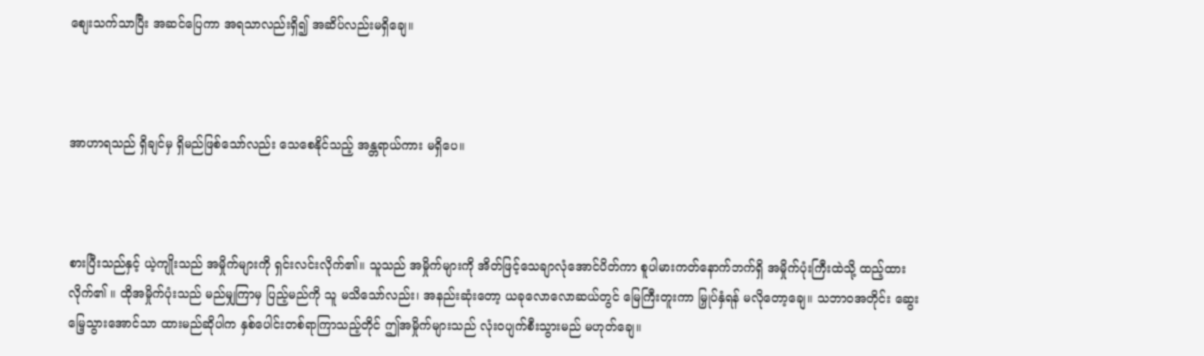စျေးသက်သာပြီး အဆင်ပြေကာ အရသာလည်းရှိ၍ အဆိပ်လည်းမရှိချေ။



အာဟာရသည် ရှိချင်မှ ရှိမည်ဖြစ်သော်လည်း သေစေနိုင်သည့် အန္တရာယ်ကား မရှိပေ။



စားပြီးသည်နှင့် ယဲ့ကျိုးသည် အမှိုက်များကို ရှင်းလင်းလိုက်၏။ သူသည် အမှိုက်များကို အိတ်ဖြင့်သေချာလုံအောင်ပိတ်ကာ စူပါမားကတ်နောက်ဘက်ရှိ အမှိုက်ပုံးကြီးထဲသို့ ထည့်ထားလိုက်၏ ။ ထိုအမှိုက်ပုံးသည် မည်မျှကြာမှ ပြည့်မည်ကို သူ မသိသော်လည်း၊ အနည်းဆုံးတော့ ယခုလောလောဆယ်တွင် မြေကြီးတူးကာ မြှုပ်နှံရန် မလိုတော့ချေ။ သဘာဝအတိုင်း ဆွေးမြေ့သွားအောင်သာ ထားမည်ဆိုပါက နှစ်ပေါင်းတစ်ရာကြာသည့်တိုင် ဤအမှိုက်များသည် လုံးဝပျက်စီးသွားမည် မဟုတ်ချေ။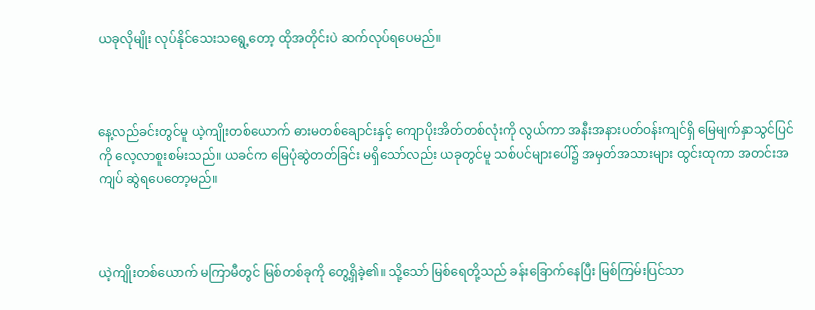ယခုလိုမျိုး လုပ်နိုင်သေးသရွေ့တော့ ထိုအတိုင်းပဲ ဆက်လုပ်ရပေမည်။



နေ့လည်ခင်းတွင်မူ ယဲ့ကျိုးတစ်ယောက် ဓားမတစ်ချောင်းနှင့် ကျောပိုးအိတ်တစ်လုံးကို လွယ်ကာ အနီးအနားပတ်ဝန်းကျင်ရှိ မြေမျက်နှာသွင်ပြင်ကို လေ့လာစူးစမ်းသည်။ ယခင်က မြေပုံဆွဲတတ်ခြင်း မရှိသော်လည်း ယခုတွင်မူ သစ်ပင်များပေါ်၌ အမှတ်အသားများ ထွင်းထုကာ အတင်းအကျပ် ဆွဲရပေတော့မည်။



ယဲ့ကျိုးတစ်ယောက် မကြာမီတွင် မြစ်တစ်ခုကို တွေ့ရှိခဲ့၏။ သို့သော် မြစ်ရေတို့သည် ခန်းခြောက်နေပြီး မြစ်ကြမ်းပြင်သာ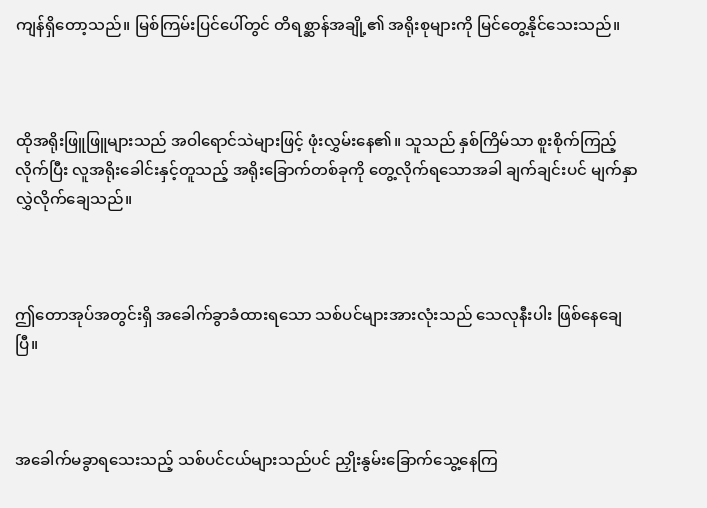ကျန်ရှိတော့သည်။ မြစ်ကြမ်းပြင်ပေါ်တွင် တိရစ္ဆာန်အချို့၏ အရိုးစုများကို မြင်တွေ့နိုင်သေးသည်။



ထိုအရိုးဖြူဖြူများသည် အဝါရောင်သဲများဖြင့် ဖုံးလွှမ်းနေ၏။ သူသည် နှစ်ကြိမ်သာ စူးစိုက်ကြည့်လိုက်ပြီး လူအရိုးခေါင်းနှင့်တူသည့် အရိုးခြောက်တစ်ခုကို တွေ့လိုက်ရသောအခါ ချက်ချင်းပင် မျက်နှာလွှဲလိုက်ချေသည်။



ဤတောအုပ်အတွင်းရှိ အခေါက်ခွာခံထားရသော သစ်ပင်များအားလုံးသည် သေလုနီးပါး ဖြစ်နေချေပြီ။



အခေါက်မခွာရသေးသည့် သစ်ပင်ငယ်များသည်ပင် ညှိုးနွမ်းခြောက်သွေ့နေကြ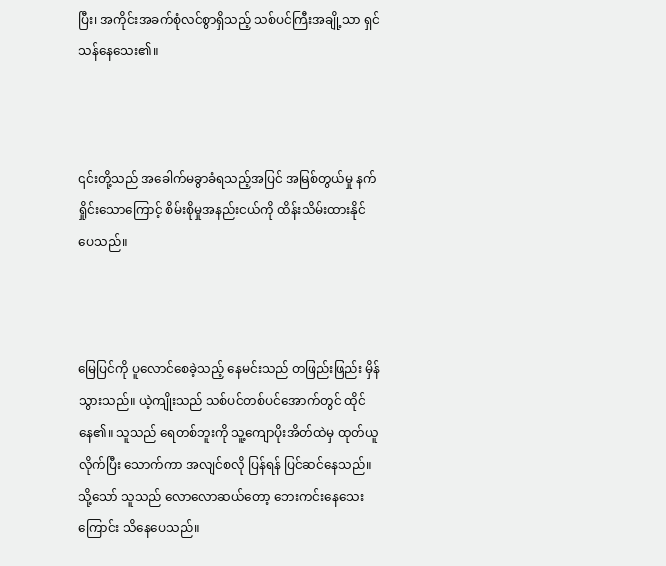ပြီး၊ အကိုင်းအခက်စုံလင်စွာရှိသည့် သစ်ပင်ကြီးအချို့သာ ရှင်သန်နေသေး၏။



၎င်းတို့သည် အခေါက်မခွာခံရသည့်အပြင် အမြစ်တွယ်မှု နက်ရှိုင်းသောကြောင့် စိမ်းစိုမှုအနည်းငယ်ကို ထိန်းသိမ်းထားနိုင်ပေသည်။



မြေပြင်ကို ပူလောင်စေခဲ့သည့် နေမင်းသည် တဖြည်းဖြည်း မှိန်သွားသည်။ ယဲ့ကျိုးသည် သစ်ပင်တစ်ပင်အောက်တွင် ထိုင်နေ၏။ သူသည် ရေတစ်ဘူးကို သူ့ကျောပိုးအိတ်ထဲမှ ထုတ်ယူလိုက်ပြီး သောက်ကာ အလျင်စလို ပြန်ရန် ပြင်ဆင်နေသည်။ သို့သော် သူသည် လောလောဆယ်တော့ ဘေးကင်းနေသေးကြောင်း သိနေပေသည်။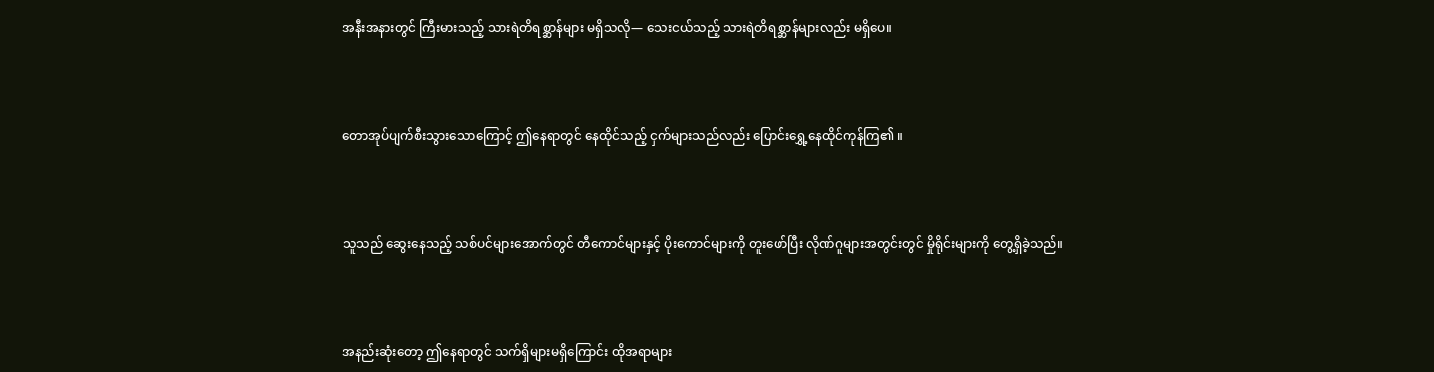အနီးအနားတွင် ကြီးမားသည့် သားရဲတိရစ္ဆာန်များ မရှိသလို— သေးငယ်သည့် သားရဲတိရစ္ဆာန်များလည်း မရှိပေ။



တောအုပ်ပျက်စီးသွားသောကြောင့် ဤနေရာတွင် နေထိုင်သည့် ငှက်များသည်လည်း ပြောင်းရွှေ့နေထိုင်ကုန်ကြ၏ ။



သူသည် ဆွေးနေသည့် သစ်ပင်များအောက်တွင် တီကောင်များနှင့် ပိုးကောင်များကို တူးဖော်ပြီး လိုဏ်ဂူများအတွင်းတွင် မှိုရိုင်းများကို တွေ့ရှိခဲ့သည်။



အနည်းဆုံးတော့ ဤနေရာတွင် သက်ရှိများမရှိကြောင်း ထိုအရာများ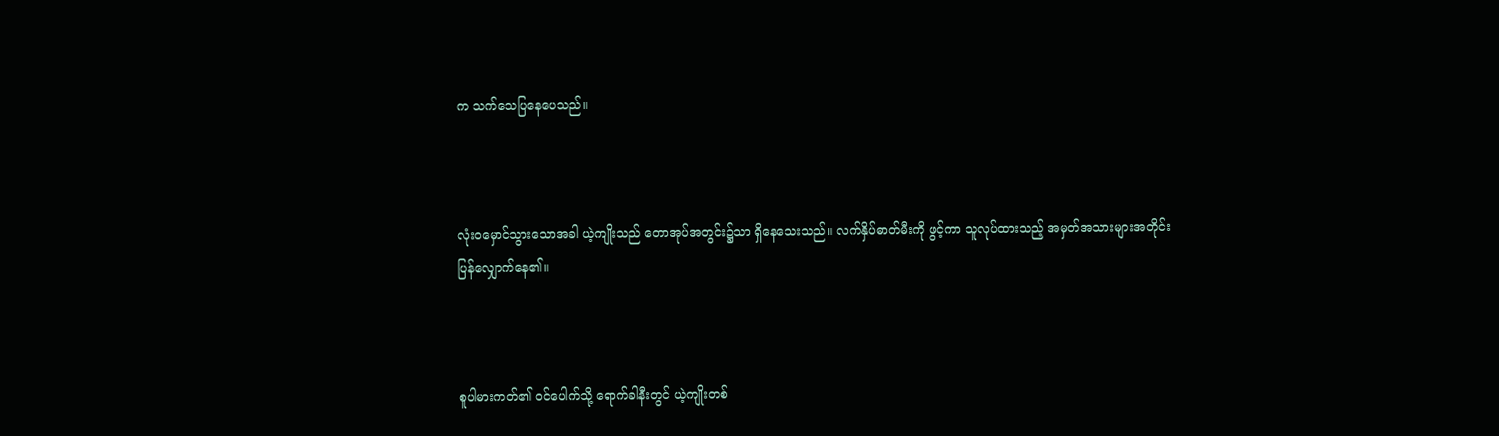က သက်သေပြနေပေသည်။



လုံးဝမှောင်သွားသောအခါ ယဲ့ကျိုးသည် တောအုပ်အတွင်း၌သာ ရှိနေသေးသည်။ လက်နှိပ်ဓာတ်မီးကို ဖွင့်ကာ သူလုပ်ထားသည့် အမှတ်အသားများအတိုင်း ပြန်လျှောက်နေ၏။



စူပါမားကတ်၏ ဝင်ပေါက်သို့ ရောက်ခါနီးတွင် ယဲ့ကျိုးတစ်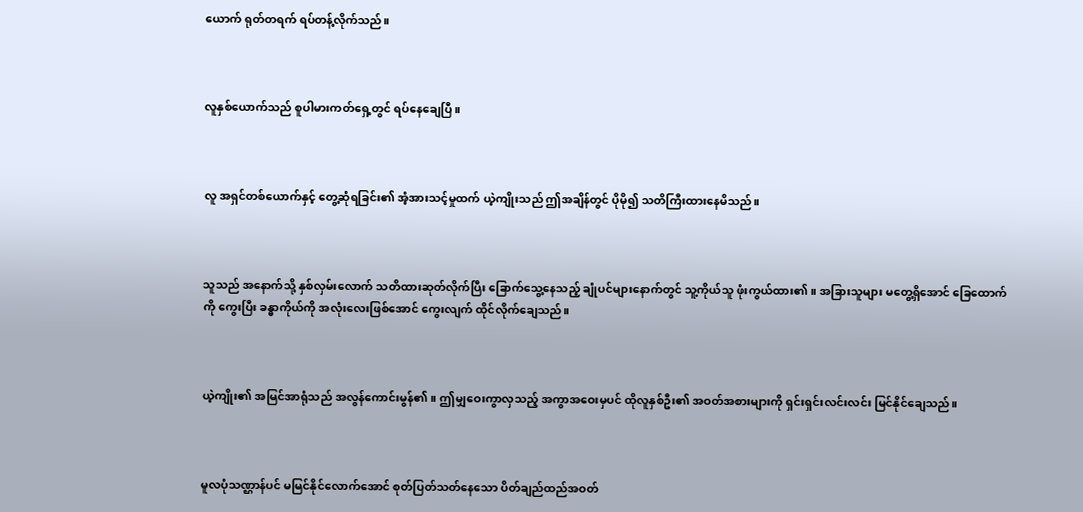ယောက် ရုတ်တရက် ရပ်တန့်လိုက်သည်။



လူနှစ်ယောက်သည် စူပါမားကတ်ရှေ့တွင် ရပ်နေချေပြီ။



လူ အရှင်တစ်ယောက်နှင့် တွေ့ဆုံရခြင်း၏ အံ့အားသင့်မှုထက် ယဲ့ကျိုးသည် ဤအချိန်တွင် ပိုမို၍ သတိကြီးထားနေမိသည်။



သူသည် အနောက်သို့ နှစ်လှမ်းလောက် သတိထားဆုတ်လိုက်ပြီး ခြောက်သွေ့နေသည့် ချုံပင်များနောက်တွင် သူ့ကိုယ်သူ ဖုံးကွယ်ထား၏။ အခြားသူများ မတွေ့ရှိအောင် ခြေထောက်ကို ကွေးပြီး ခန္ဓာကိုယ်ကို အလုံးလေးဖြစ်အောင် ကွေးလျက် ထိုင်လိုက်ချေသည်။



ယဲ့ကျိုး၏ အမြင်အာရုံသည် အလွန်ကောင်းမွန်၏။ ဤမျှဝေးကွာလှသည့် အကွာအဝေးမှပင် ထိုလူနှစ်ဦး၏ အဝတ်အစားများကို ရှင်းရှင်းလင်းလင်း မြင်နိုင်ချေသည်။



မူလပုံသဏ္ဌာန်ပင် မမြင်နိုင်လောက်အောင် စုတ်ပြတ်သတ်နေသော ပိတ်ချည်ထည်အဝတ်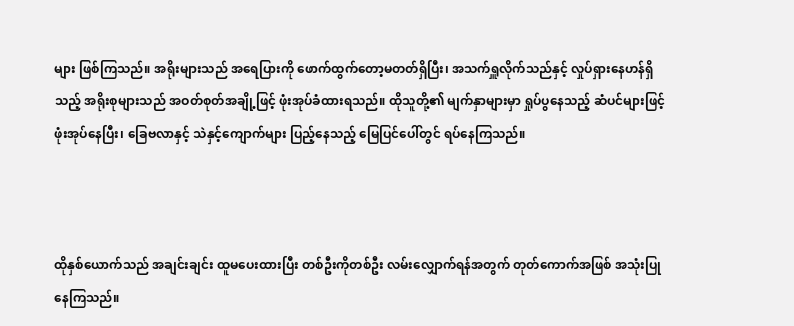များ ဖြစ်ကြသည်။ အရိုးများသည် အရေပြားကို ဖောက်ထွက်တော့မတတ်ရှိပြီး၊ အသက်ရှူလိုက်သည်နှင့် လှုပ်ရှားနေဟန်ရှိသည့် အရိုးစုများသည် အဝတ်စုတ်အချို့ဖြင့် ဖုံးအုပ်ခံထားရသည်။ ထိုသူတို့၏ မျက်နှာများမှာ ရှုပ်ပွနေသည့် ဆံပင်များဖြင့် ဖုံးအုပ်နေပြီး၊ ခြေဗလာနှင့် သဲနှင့်ကျောက်များ ပြည့်နေသည့် မြေပြင်ပေါ်တွင် ရပ်နေကြသည်။



ထိုနှစ်ယောက်သည် အချင်းချင်း ထူမပေးထားပြီး တစ်ဦးကိုတစ်ဦး လမ်းလျှောက်ရန်အတွက် တုတ်ကောက်အဖြစ် အသုံးပြုနေကြသည်။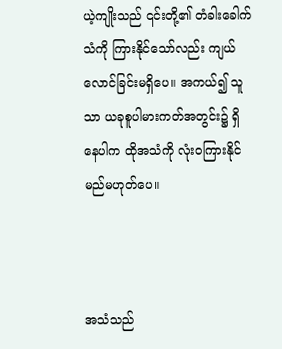ယဲ့ကျိုးသည် ၎င်းတို့၏ တံခါးခေါက်သံကို ကြားနိုင်သော်လည်း ကျယ်လောင်ခြင်းမရှိပေ။ အကယ်၍ သူသာ ယခုစူပါမားကတ်အတွင်း၌ ရှိနေပါက ထိုအသံကို လုံးဝကြားနိုင်မည်မဟုတ်ပေ။



အသံသည်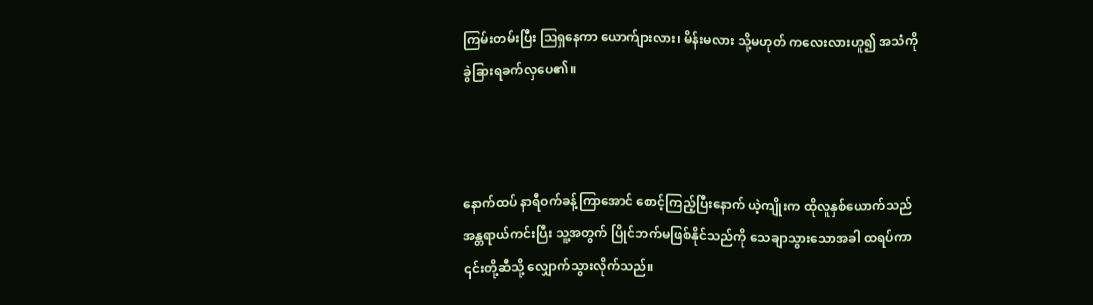ကြမ်းတမ်းပြီး ဩရှနေကာ ယောက်ျားလား၊ မိန်းမလား သို့မဟုတ် ကလေးလားဟူ၍ အသံကို ခွဲခြားရခက်လှပေ၏။



နောက်ထပ် နာရီဝက်ခန့်ကြာအောင် စောင့်ကြည့်ပြီးနောက် ယဲ့ကျိုးက ထိုလူနှစ်ယောက်သည် အန္တရာယ်ကင်းပြီး သူ့အတွက် ပြိုင်ဘက်မဖြစ်နိုင်သည်ကို သေချာသွားသောအခါ ထရပ်ကာ ၎င်းတို့ဆီသို့ လျှောက်သွားလိုက်သည်။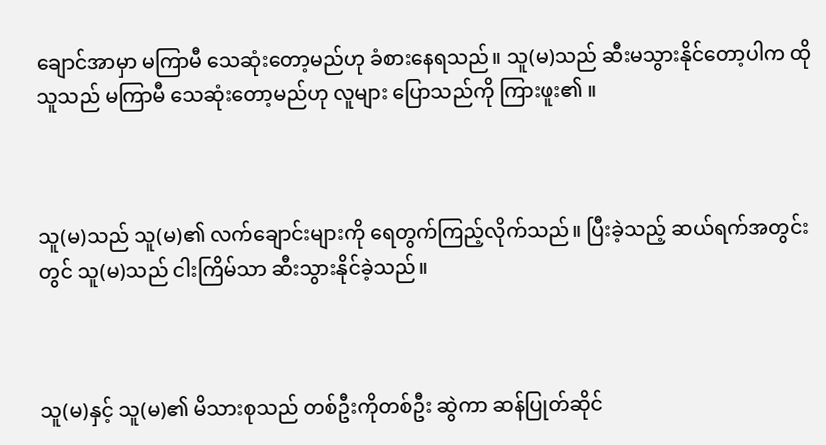ချောင်အာမှာ မကြာမီ သေဆုံးတော့မည်ဟု ခံစားနေရသည်။ သူ(မ)သည် ဆီးမသွားနိုင်တော့ပါက ထိုသူသည် မကြာမီ သေဆုံးတော့မည်ဟု လူများ ပြောသည်ကို ကြားဖူး၏ ။



သူ(မ)သည် သူ(မ)၏ လက်ချောင်းများကို ရေတွက်ကြည့်လိုက်သည်။ ပြီးခဲ့သည့် ဆယ်ရက်အတွင်းတွင် သူ(မ)သည် ငါးကြိမ်သာ ဆီးသွားနိုင်ခဲ့သည်။



သူ(မ)နှင့် သူ(မ)၏ မိသားစုသည် တစ်ဦးကိုတစ်ဦး ဆွဲကာ ဆန်ပြုတ်ဆိုင်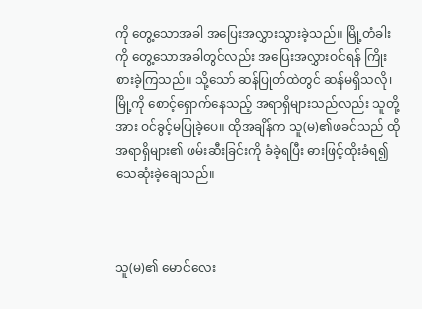ကို တွေ့သောအခါ အပြေးအလွှားသွားခဲ့သည်။ မြို့တံခါးကို တွေ့သောအခါတွင်လည်း အပြေးအလွှားဝင်ရန် ကြိုးစားခဲ့ကြသည်။ သို့သော် ဆန်ပြုတ်ထဲတွင် ဆန်မရှိသလို၊ မြို့ကို စောင့်ရှောက်နေသည့် အရာရှိများသည်လည်း သူတို့အား ဝင်ခွင့်မပြုခဲ့ပေ။ ထိုအချိန်က သူ(မ)၏ဖခင်သည် ထိုအရာရှိများ၏ ဖမ်းဆီးခြင်းကို ခံခဲ့ရပြီး ဓားဖြင့်ထိုးခံရ၍ သေဆုံးခဲ့ချေသည်။



သူ(မ)၏ မောင်လေး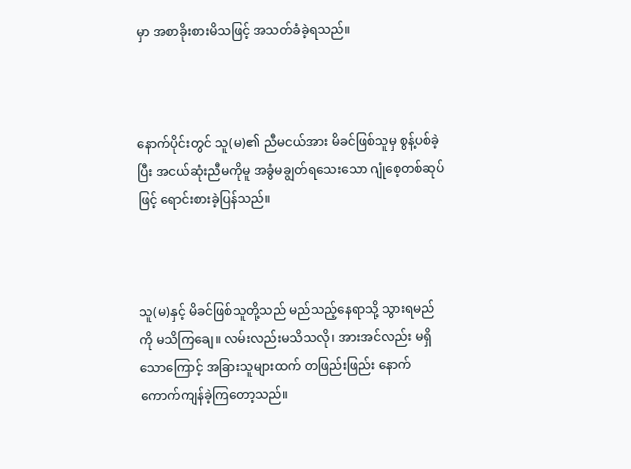မှာ အစာခိုးစားမိသဖြင့် အသတ်ခံခဲ့ရသည်။



နောက်ပိုင်းတွင် သူ(မ)၏ ညီမငယ်အား မိခင်ဖြစ်သူမှ စွန့်ပစ်ခဲ့ပြီး အငယ်ဆုံးညီမကိုမူ အခွံမချွတ်ရသေးသော ဂျုံစေ့တစ်ဆုပ်ဖြင့် ရောင်းစားခဲ့ပြန်သည်။



သူ(မ)နှင့် မိခင်ဖြစ်သူတို့သည် မည်သည့်နေရာသို့ သွားရမည်ကို မသိကြချေ။ လမ်းလည်းမသိသလို၊ အားအင်လည်း မရှိသောကြောင့် အခြားသူများထက် တဖြည်းဖြည်း နောက်ကောက်ကျန်ခဲ့ကြတော့သည်။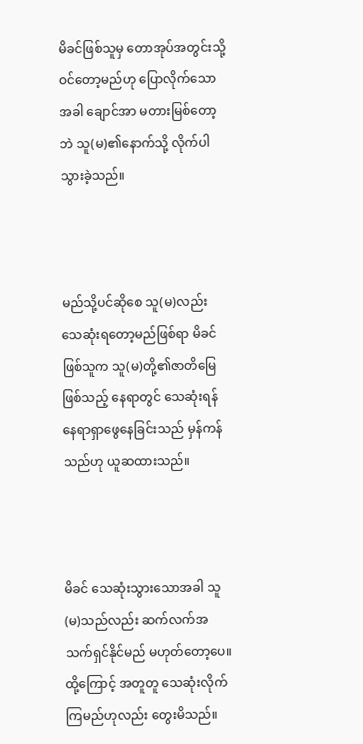မိခင်ဖြစ်သူမှ တောအုပ်အတွင်းသို့ ဝင်တော့မည်ဟု ပြောလိုက်သောအခါ ချောင်အာ မတားမြစ်တော့ဘဲ သူ(မ)၏နောက်သို့ လိုက်ပါသွားခဲ့သည်။



မည်သို့ပင်ဆိုစေ သူ(မ)လည်း သေဆုံးရတော့မည်ဖြစ်ရာ မိခင်ဖြစ်သူက သူ(မ)တို့၏ဇာတိမြေဖြစ်သည့် နေရာတွင် သေဆုံးရန် နေရာရှာဖွေနေခြင်းသည် မှန်ကန်သည်ဟု ယူဆထားသည်။



မိခင် သေဆုံးသွားသောအခါ သူ(မ)သည်လည်း ဆက်လက်အသက်ရှင်နိုင်မည် မဟုတ်တော့ပေ။ ထို့ကြောင့် အတူတူ သေဆုံးလိုက်ကြမည်ဟုလည်း တွေးမိသည်။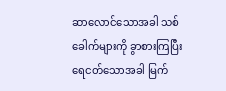ဆာလောင်သောအခါ သစ်ခေါက်များကို ခွာစားကြပြီး ရေငတ်သောအခါ မြက်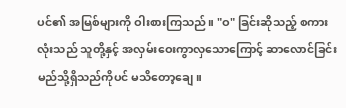ပင်၏ အမြစ်များကို ဝါးစားကြသည်။ "ဝ" ခြင်းဆိုသည့် စကားလုံးသည် သူတို့နှင့် အလှမ်းဝေးကွာလှသောကြောင့် ဆာလောင်ခြင်း မည်သို့ရှိသည်ကိုပင် မသိတော့ချေ။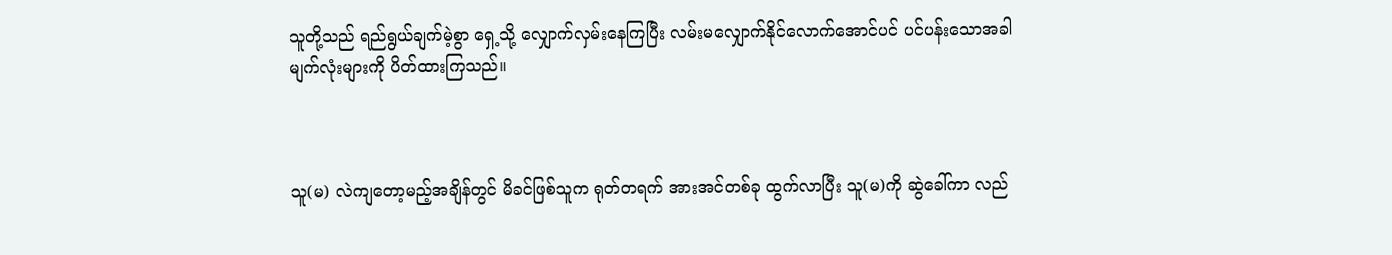သူတို့သည် ရည်ရွယ်ချက်မဲ့စွာ ရှေ့သို့ လျှောက်လှမ်းနေကြပြီး လမ်းမလျှောက်နိုင်လောက်အောင်ပင် ပင်ပန်းသောအခါ မျက်လုံးများကို ပိတ်ထားကြသည်။



သူ(မ) လဲကျတော့မည့်အချိန်တွင် မိခင်ဖြစ်သူက ရုတ်တရက် အားအင်တစ်ခု ထွက်လာပြီး သူ(မ)ကို ဆွဲခေါ်ကာ လည်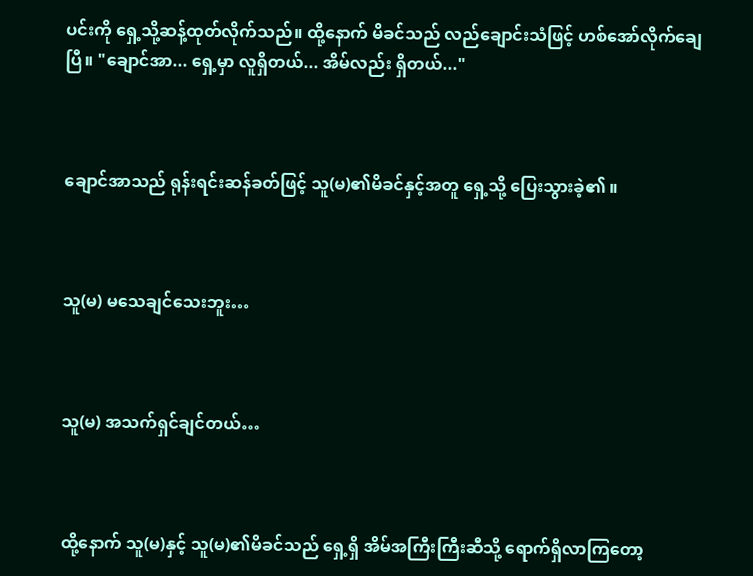ပင်းကို ရှေ့သို့ဆန့်ထုတ်လိုက်သည်။ ထို့နောက် မိခင်သည် လည်ချောင်းသံဖြင့် ဟစ်အော်လိုက်ချေပြီ။ "ချောင်အာ... ရှေ့မှာ လူရှိတယ်... အိမ်လည်း ရှိတယ်..."



ချောင်အာသည် ရုန်းရင်းဆန်ခတ်ဖြင့် သူ(မ)၏မိခင်နှင့်အတူ ရှေ့သို့ ပြေးသွားခဲ့၏ ။



သူ(မ) မသေချင်သေးဘူး…



သူ(မ) အသက်ရှင်ချင်တယ်…



ထို့နောက် သူ(မ)နှင့် သူ(မ)၏မိခင်သည် ရှေ့ရှိ အိမ်အကြီးကြီးဆီသို့ ရောက်ရှိလာကြတော့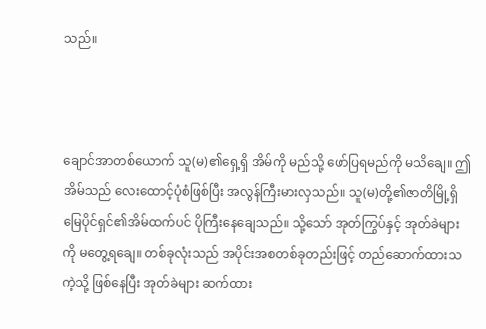သည်။



ချောင်အာတစ်ယောက် သူ(မ)၏ရှေ့ရှိ အိမ်ကို မည်သို့ ဖော်ပြရမည်ကို မသိချေ။ ဤအိမ်သည် လေးထောင့်ပုံစံဖြစ်ပြီး အလွန်ကြီးမားလှသည်။ သူ(မ)တို့၏ဇာတိမြို့ရှိ မြေပိုင်ရှင်၏အိမ်ထက်ပင် ပိုကြီးနေချေသည်။ သို့သော် အုတ်ကြွပ်နှင့် အုတ်ခဲများကို မတွေ့ရချေ။ တစ်ခုလုံးသည် အပိုင်းအစတစ်ခုတည်းဖြင့် တည်ဆောက်ထားသကဲ့သို့ ဖြစ်နေပြီး အုတ်ခဲများ ဆက်ထား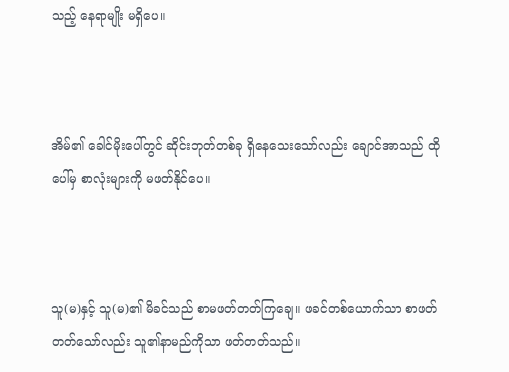သည့် နေရာမျိုး မရှိပေ။



အိမ်၏ ခေါင်မိုးပေါ်တွင် ဆိုင်းဘုတ်တစ်ခု ရှိနေသေးသော်လည်း ချောင်အာသည် ထိုပေါ်မှ စာလုံးများကို မဖတ်နိုင်ပေ။



သူ(မ)နှင့် သူ(မ)၏ မိခင်သည် စာမဖတ်တတ်ကြချေ။ ဖခင်တစ်ယောက်သာ စာဖတ်တတ်သော်လည်း သူ၏နာမည်ကိုသာ ဖတ်တတ်သည်။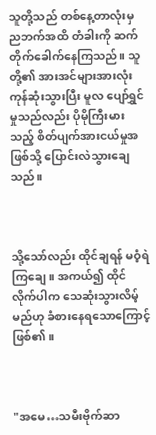သူတို့သည် တစ်နေ့တာလုံးမှ ညဘက်အထိ တံခါးကို ဆက်တိုက်ခေါက်နေကြသည်။ သူတို့၏ အားအင်များအားလုံး ကုန်ဆုံးသွားပြီး မူလ ပျော်ရွှင်မှုသည်လည်း ပိုမိုကြီးမားသည့် စိတ်ပျက်အားငယ်မှုအဖြစ်သို့ ပြောင်းလဲသွားချေသည်။



သို့သော်လည်း ထိုင်ချရန် မဝံ့ရဲကြချေ။ အကယ်၍ ထိုင်လိုက်ပါက သေဆုံးသွားလိမ့်မည်ဟု ခံစားနေရသောကြောင့် ဖြစ်၏။



"အမေ…သမီးဗိုက်ဆာ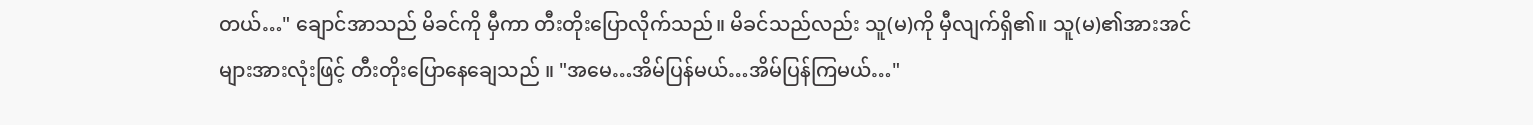တယ်…" ချောင်အာသည် မိခင်ကို မှီကာ တီးတိုးပြောလိုက်သည်။ မိခင်သည်လည်း သူ(မ)ကို မှီလျက်ရှိ၏။ သူ(မ)၏အားအင်များအားလုံးဖြင့် တီးတိုးပြောနေချေသည် ။ "အမေ…အိမ်ပြန်မယ်…အိမ်ပြန်ကြမယ်…"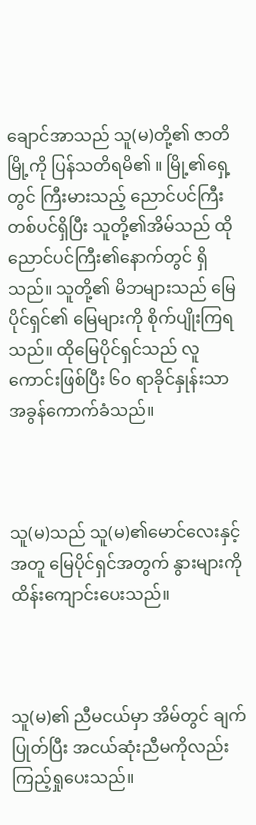ချောင်အာသည် သူ(မ)တို့၏ ဇာတိမြို့ကို ပြန်သတိရမိ၏ ။ မြို့၏ရှေ့တွင် ကြီးမားသည့် ညောင်ပင်ကြီးတစ်ပင်ရှိပြီး သူတို့၏အိမ်သည် ထိုညောင်ပင်ကြီး၏နောက်တွင် ရှိသည်။ သူတို့၏ မိဘများသည် မြေပိုင်ရှင်၏ မြေများကို စိုက်ပျိုးကြရသည်။ ထိုမြေပိုင်ရှင်သည် လူကောင်းဖြစ်ပြီး ၆၀ ရာခိုင်နှုန်းသာ အခွန်ကောက်ခံသည်။



သူ(မ)သည် သူ(မ)၏မောင်လေးနှင့်အတူ မြေပိုင်ရှင်အတွက် နွားများကို ထိန်းကျောင်းပေးသည်။



သူ(မ)၏ ညီမငယ်မှာ အိမ်တွင် ချက်ပြုတ်ပြီး အငယ်ဆုံးညီမကိုလည်း ကြည့်ရှုပေးသည်။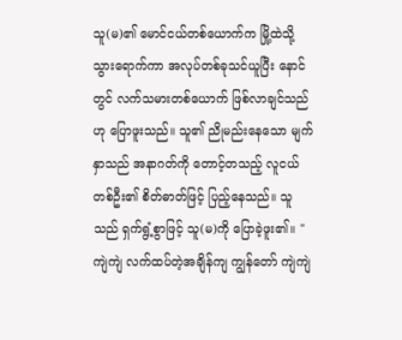သူ(မ)၏ မောင်ငယ်တစ်ယောက်က မြို့ထဲသို့ သွားရောက်ကာ အလုပ်တစ်ခုသင်ယူပြီး နောင်တွင် လက်သမားတစ်ယောက် ဖြစ်လာချင်သည်ဟု ပြောဖူးသည်။ သူ၏ ညိုမည်းနေသော မျက်နှာသည် အနာဂတ်ကို တောင့်တသည့် လူငယ်တစ်ဦး၏ စိတ်ဓာတ်ဖြင့် ပြည့်နေသည်။ သူသည် ရှက်ရွံ့စွာဖြင့် သူ(မ)ကို ပြောခဲ့ဖူး၏။ "ကျဲကျဲ လက်ထပ်တဲ့အချိန်ကျ ကျွန်တော် ကျဲကျဲ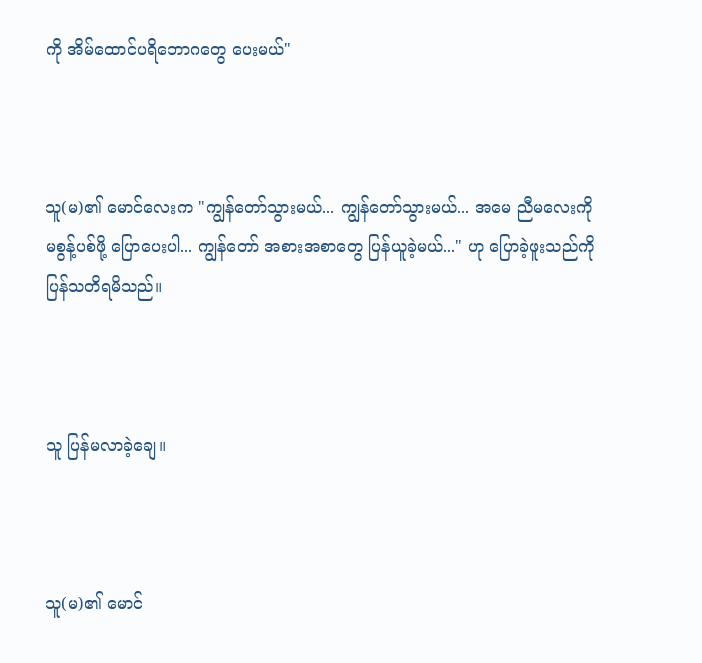ကို အိမ်ထောင်ပရိဘောဂတွေ ပေးမယ်"



သူ(မ)၏ မောင်လေးက "ကျွန်တော်သွားမယ်... ကျွန်တော်သွားမယ်... အမေ ညီမလေးကို မစွန့်ပစ်ဖို့ ပြောပေးပါ... ကျွန်တော် အစားအစာတွေ ပြန်ယူခဲ့မယ်..." ဟု ပြောခဲ့ဖူးသည်ကို ပြန်သတိရမိသည်။



သူ ပြန်မလာခဲ့ချေ။



သူ(မ)၏ မောင်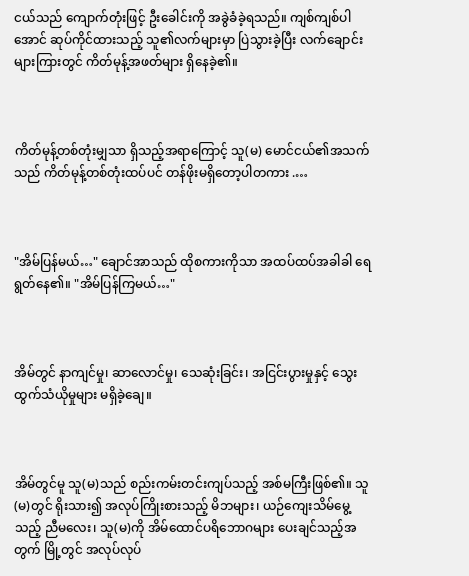ငယ်သည် ကျောက်တုံးဖြင့် ဦးခေါင်းကို အခွဲခံခဲ့ရသည်။ ကျစ်ကျစ်ပါအောင် ဆုပ်ကိုင်ထားသည့် သူ၏လက်များမှာ ပြဲသွားခဲ့ပြီး လက်ချောင်းများကြားတွင် ကိတ်မုန့်အဖတ်များ ရှိနေခဲ့၏။



ကိတ်မုန့်တစ်တုံးမျှသာ ရှိသည့်အရာကြောင့် သူ(မ) မောင်ငယ်၏အသက်သည် ကိတ်မုန့်တစ်တုံးထပ်ပင် တန်ဖိုးမရှိတော့ပါတကား .…



"အိမ်ပြန်မယ်…" ချောင်အာသည် ထိုစကားကိုသာ အထပ်ထပ်အခါခါ ရေရွတ်နေ၏။ "အိမ်ပြန်ကြမယ်…"



အိမ်တွင် နာကျင်မှု၊ ဆာလောင်မှု၊ သေဆုံးခြင်း၊ အငြင်းပွားမှုနှင့် သွေးထွက်သံယိုမှုများ မရှိခဲ့ချေ။



အိမ်တွင်မူ သူ(မ)သည် စည်းကမ်းတင်းကျပ်သည့် အစ်မကြီးဖြစ်၏။ သူ(မ)တွင် ရိုးသား၍ အလုပ်ကြိုးစားသည့် မိဘများ၊ ယဉ်ကျေးသိမ်မွေ့သည့် ညီမလေး၊ သူ(မ)ကို အိမ်ထောင်ပရိဘောဂများ ပေးချင်သည့်အတွက် မြို့တွင် အလုပ်လုပ်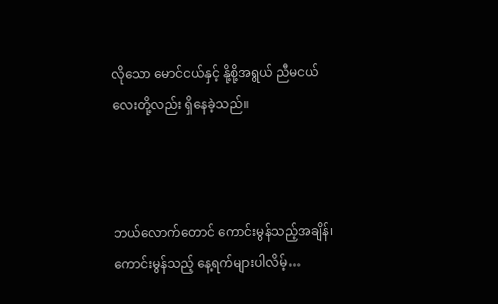လိုသော မောင်ငယ်နှင့် နို့စို့အရွယ် ညီမငယ်လေးတို့လည်း ရှိနေခဲ့သည်။



ဘယ်လောက်တောင် ကောင်းမွန်သည့်အချိန်၊ ကောင်းမွန်သည့် နေ့ရက်များပါလိမ့်…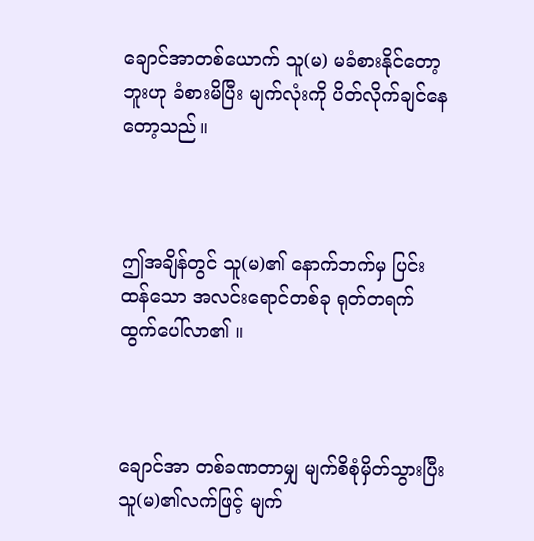ချောင်အာတစ်ယောက် သူ(မ) မခံစားနိုင်တော့ဘူးဟု ခံစားမိပြီး မျက်လုံးကို ပိတ်လိုက်ချင်နေတော့သည်။



ဤအချိန်တွင် သူ(မ)၏ နောက်ဘက်မှ ပြင်းထန်သော အလင်းရောင်တစ်ခု ရုတ်တရက် ထွက်ပေါ်လာ၏ ။



ချောင်အာ တစ်ခဏတာမျှ မျက်စိစုံမှိတ်သွားပြီး သူ(မ)၏လက်ဖြင့် မျက်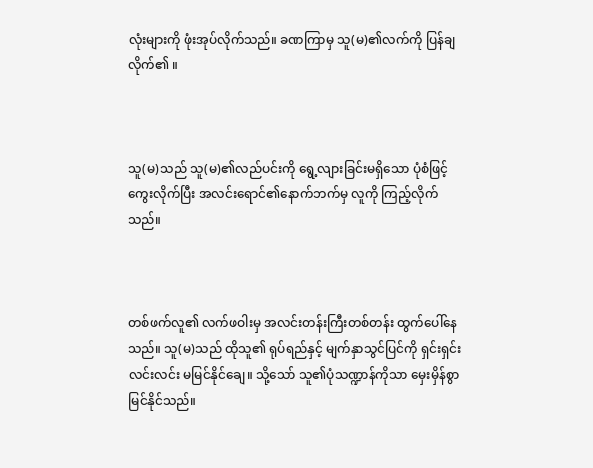လုံးများကို ဖုံးအုပ်လိုက်သည်။ ခဏကြာမှ သူ(မ)၏လက်ကို ပြန်ချလိုက်၏ ။



သူ(မ)သည် သူ(မ)၏လည်ပင်းကို ရွေ့လျားခြင်းမရှိသော ပုံစံဖြင့် ကွေးလိုက်ပြီး အလင်းရောင်၏နောက်ဘက်မှ လူကို ကြည့်လိုက်သည်။



တစ်ဖက်လူ၏ လက်ဖဝါးမှ အလင်းတန်းကြီးတစ်တန်း ထွက်ပေါ်နေသည်။ သူ(မ)သည် ထိုသူ၏ ရုပ်ရည်နှင့် မျက်နှာသွင်ပြင်ကို ရှင်းရှင်းလင်းလင်း မမြင်နိုင်ချေ။ သို့သော် သူ၏ပုံသဏ္ဍာန်ကိုသာ မှေးမှိန်စွာ မြင်နိုင်သည်။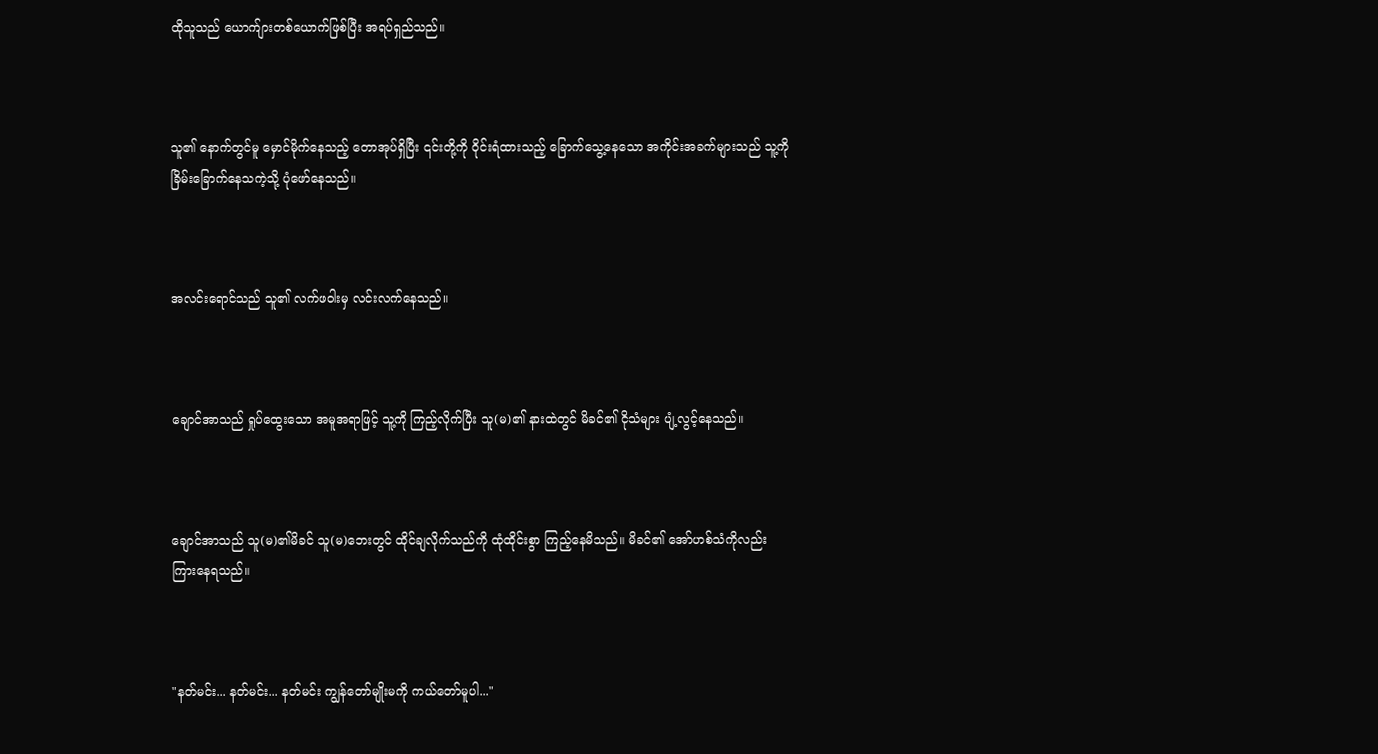ထိုသူသည် ယောက်ျားတစ်ယောက်ဖြစ်ပြီး အရပ်ရှည်သည်။



သူ၏ နောက်တွင်မူ မှောင်မိုက်နေသည့် တောအုပ်ရှိပြီး ၎င်းတို့ကို ဝိုင်းရံထားသည့် ခြောက်သွေ့နေသော အကိုင်းအခက်များသည် သူ့ကို ခြိမ်းခြောက်နေသကဲ့သို့ ပုံဖော်နေသည်။



အလင်းရောင်သည် သူ၏ လက်ဖဝါးမှ လင်းလက်နေသည်။



ချောင်အာသည် ရှုပ်ထွေးသော အမူအရာဖြင့် သူ့ကို ကြည့်လိုက်ပြီး သူ(မ)၏ နားထဲတွင် မိခင်၏ ငိုသံများ ပျံ့လွင့်နေသည်။



ချောင်အာသည် သူ(မ)၏မိခင် သူ(မ)ဘေးတွင် ထိုင်ချလိုက်သည်ကို ထုံထိုင်းစွာ ကြည့်နေမိသည်။ မိခင်၏ အော်ဟစ်သံကိုလည်း ကြားနေရသည်။



"နတ်မင်း... နတ်မင်း... နတ်မင်း ကျွန်တော်မျိုးမကို ကယ်တော်မူပါ..."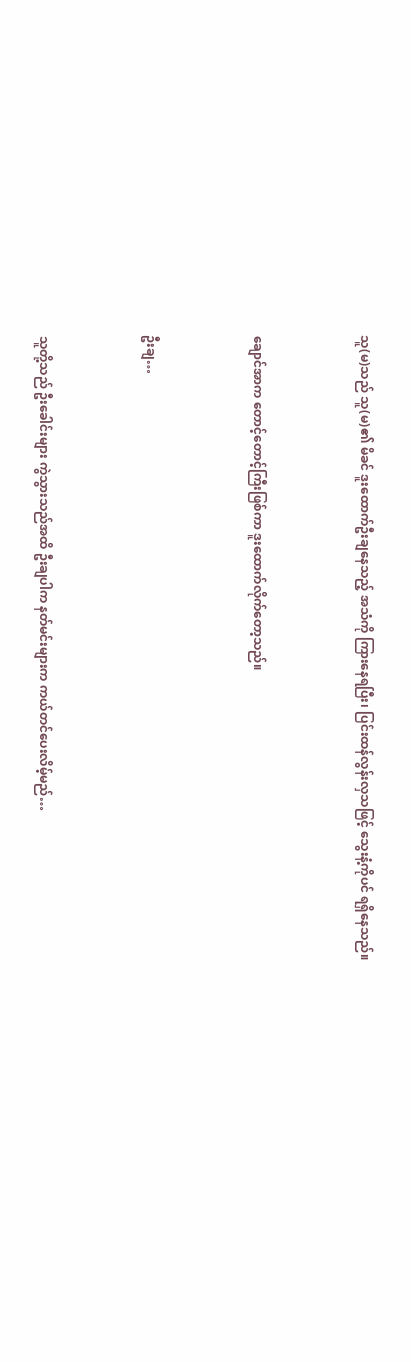သူ(မ)သည် သူ(မ)၏ မိခင် ဒူးထောက်ဦးချနေသည့် အသံကို ကြားနေရပြီး၊ ပြင်းထန်လွန်းလှသဖြင့် သွေးနံ့ကိုပင် ရရှိနေသည်။



ချောင်အာက တောင့်တောင့်ကြီးဖြစ်ကာ ဒူးထောက်လိုက်တော့သည်။



ဦးချ…



သူတို့သည် ဦးခေါင်းများ ကွဲသွားသည်အထိ ဦးချပါက နတ်မင်းများက ကယ်တင်ပေးလိမ့်မည်…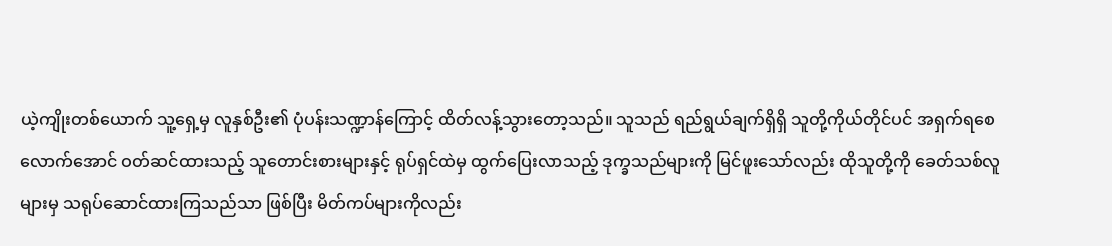ယဲ့ကျိုးတစ်ယောက် သူ့ရှေ့မှ လူနှစ်ဦး၏ ပုံပန်းသဏ္ဍာန်ကြောင့် ထိတ်လန့်သွားတော့သည်။ သူသည် ရည်ရွယ်ချက်ရှိရှိ သူတို့ကိုယ်တိုင်ပင် အရှက်ရစေလောက်အောင် ဝတ်ဆင်ထားသည့် သူတောင်းစားများနှင့် ရုပ်ရှင်ထဲမှ ထွက်ပြေးလာသည့် ဒုက္ခသည်များကို မြင်ဖူးသော်လည်း ထိုသူတို့ကို ခေတ်သစ်လူများမှ သရုပ်ဆောင်ထားကြသည်သာ ဖြစ်ပြီး မိတ်ကပ်များကိုလည်း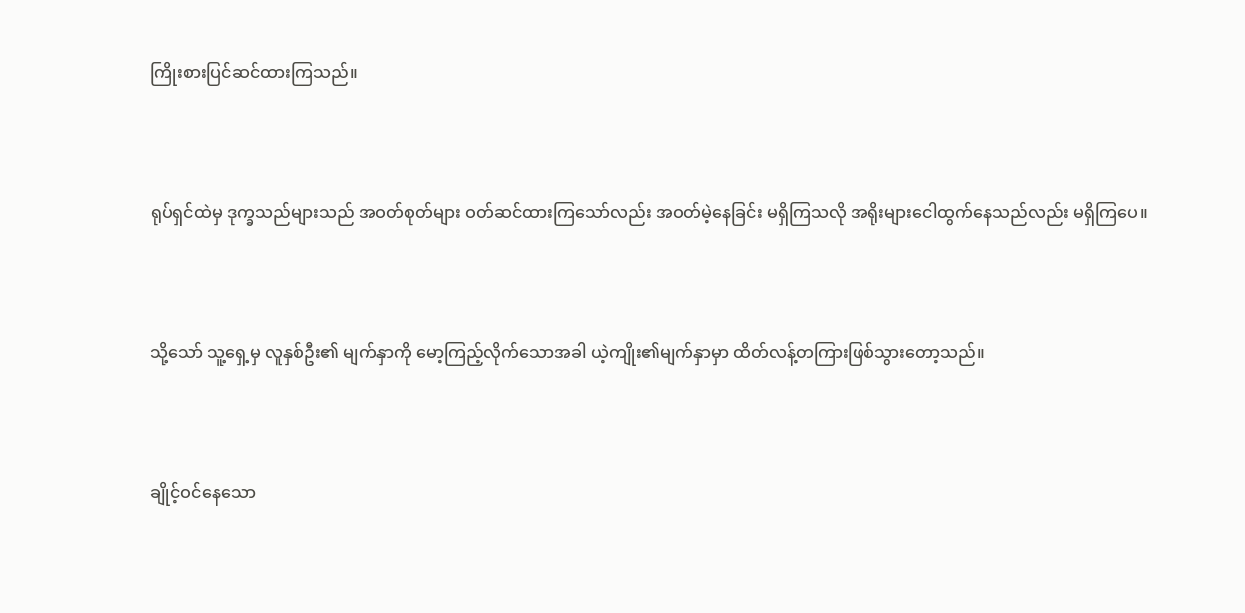ကြိုးစားပြင်ဆင်ထားကြသည်။



ရုပ်ရှင်ထဲမှ ဒုက္ခသည်များသည် အဝတ်စုတ်များ ဝတ်ဆင်ထားကြသော်လည်း အဝတ်မဲ့နေခြင်း မရှိကြသလို အရိုးများငေါထွက်နေသည်လည်း မရှိကြပေ။



သို့သော် သူ့ရှေ့မှ လူနှစ်ဦး၏ မျက်နှာကို မော့ကြည့်လိုက်သောအခါ ယဲ့ကျိုး၏မျက်နှာမှာ ထိတ်လန့်တကြားဖြစ်သွားတော့သည်။



ချိုင့်ဝင်နေသော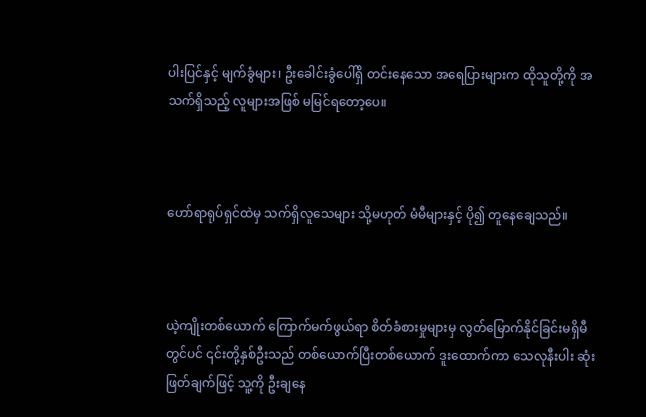ပါးပြင်နှင့် မျက်ခွံများ၊ ဦးခေါင်းခွံပေါ်ရှိ တင်းနေသော အရေပြားများက ထိုသူတို့ကို အသက်ရှိသည့် လူများအဖြစ် မမြင်ရတော့ပေ။



ဟော်ရာရုပ်ရှင်ထဲမှ သက်ရှိလူသေများ သို့မဟုတ် မံမီများနှင့် ပို၍ တူနေချေသည်။



ယဲ့ကျိုးတစ်ယောက် ကြောက်မက်ဖွယ်ရာ စိတ်ခံစားမှုများမှ လွတ်မြောက်နိုင်ခြင်းမရှိမီတွင်ပင် ၎င်းတို့နှစ်ဦးသည် တစ်ယောက်ပြီးတစ်ယောက် ဒူးထောက်ကာ သေလုနီးပါး ဆုံးဖြတ်ချက်ဖြင့် သူ့ကို ဦးချနေ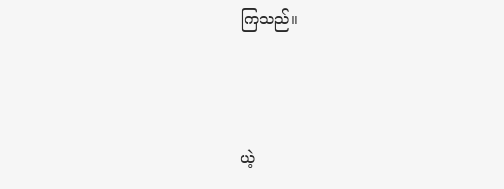ကြသည်။



ယဲ့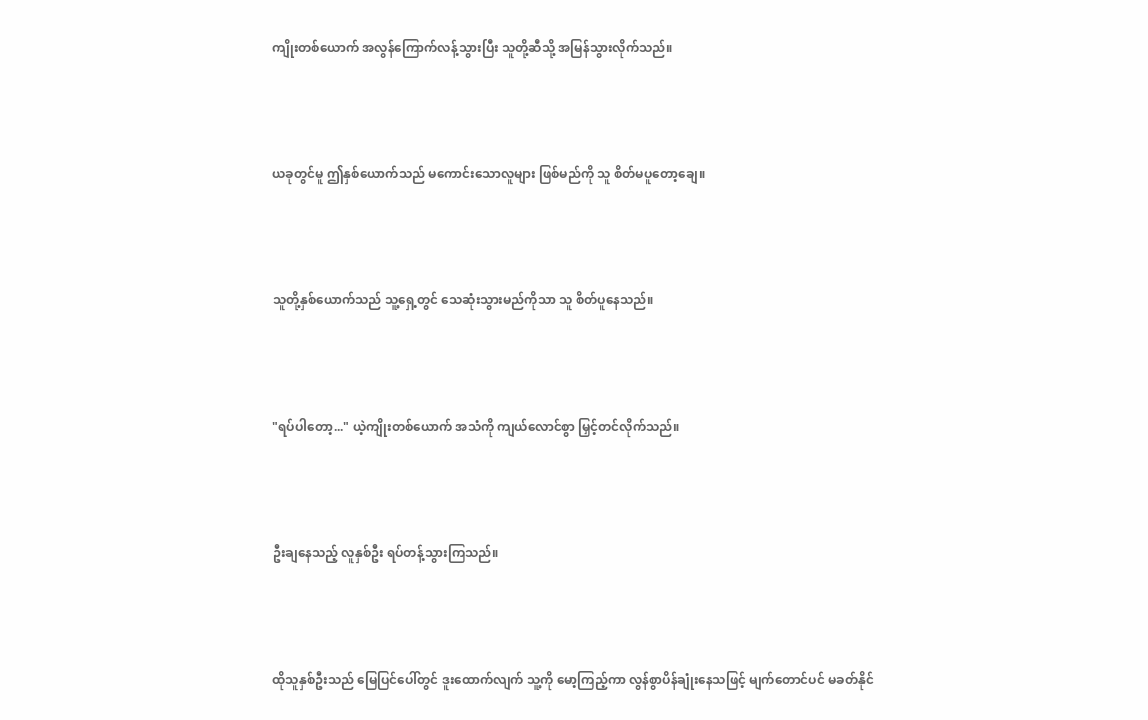ကျိုးတစ်ယောက် အလွန်ကြောက်လန့်သွားပြီး သူတို့ဆီသို့ အမြန်သွားလိုက်သည်။



ယခုတွင်မူ ဤနှစ်ယောက်သည် မကောင်းသောလူများ ဖြစ်မည်ကို သူ စိတ်မပူတော့ချေ။



သူတို့နှစ်ယောက်သည် သူ့ရှေ့တွင် သေဆုံးသွားမည်ကိုသာ သူ စိတ်ပူနေသည်။



"ရပ်ပါတော့..." ယဲ့ကျိုးတစ်ယောက် အသံကို ကျယ်လောင်စွာ မြှင့်တင်လိုက်သည်။



ဦးချနေသည့် လူနှစ်ဦး ရပ်တန့်သွားကြသည်။



ထိုသူနှစ်ဦးသည် မြေပြင်ပေါ်တွင် ဒူးထောက်လျက် သူ့ကို မော့ကြည့်ကာ လွန်စွာပိန်ချုံးနေသဖြင့် မျက်တောင်ပင် မခတ်နိုင်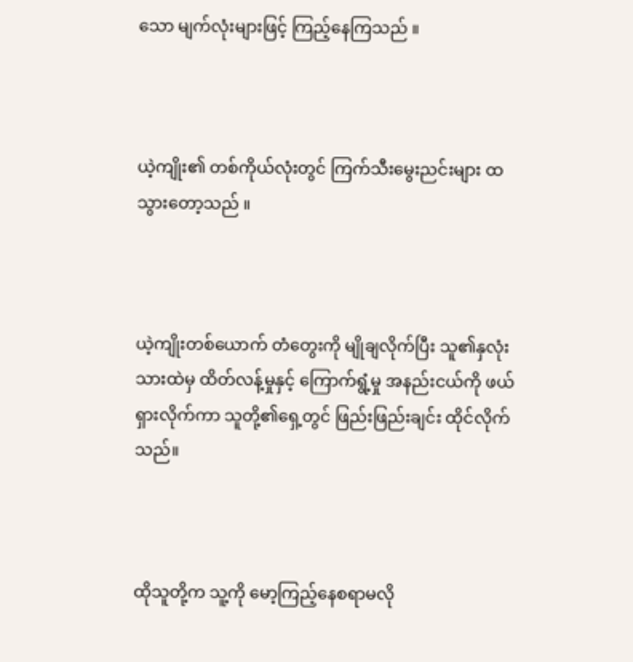သော မျက်လုံးများဖြင့် ကြည့်နေကြသည် ။



ယဲ့ကျိုး၏ တစ်ကိုယ်လုံးတွင် ကြက်သီးမွေးညင်းများ ထသွားတော့သည် ။



ယဲ့ကျိုးတစ်ယောက် တံတွေးကို မျိုချလိုက်ပြီး သူ၏နှလုံးသားထဲမှ ထိတ်လန့်မှုနှင့် ကြောက်ရွံ့မှု အနည်းငယ်ကို ဖယ်ရှားလိုက်ကာ သူတို့၏ရှေ့တွင် ဖြည်းဖြည်းချင်း ထိုင်လိုက်သည်။



ထိုသူတို့က သူ့ကို မော့ကြည့်နေစရာမလို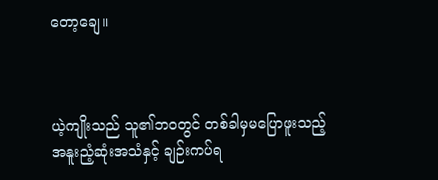တော့ချေ။



ယဲ့ကျိုးသည် သူ၏ဘဝတွင် တစ်ခါမှမပြောဖူးသည့် အနူးညံ့ဆုံးအသံနှင့် ချဉ်းကပ်ရ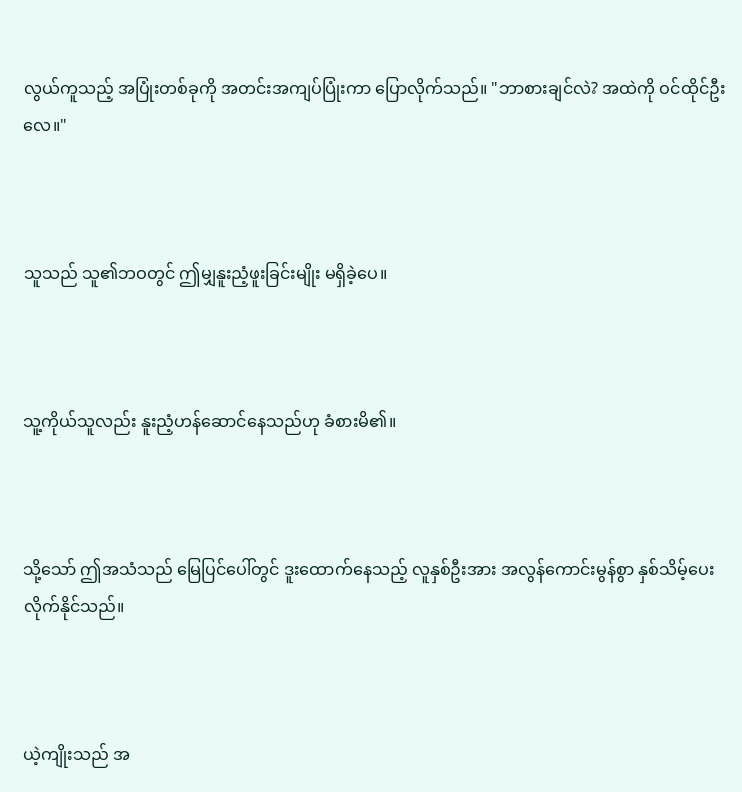လွယ်ကူသည့် အပြုံးတစ်ခုကို အတင်းအကျပ်ပြုံးကာ ပြောလိုက်သည်။ "ဘာစားချင်လဲ? အထဲကို ဝင်ထိုင်ဦးလေ။"



သူသည် သူ၏ဘဝတွင် ဤမျှနူးညံ့ဖူးခြင်းမျိုး မရှိခဲ့ပေ။



သူ့ကိုယ်သူလည်း နူးညံ့ဟန်ဆောင်နေသည်ဟု ခံစားမိ၏။



သို့သော် ဤအသံသည် မြေပြင်ပေါ်တွင် ဒူးထောက်နေသည့် လူနှစ်ဦးအား အလွန်ကောင်းမွန်စွာ နှစ်သိမ့်ပေးလိုက်နိုင်သည်။



ယဲ့ကျိုးသည် အ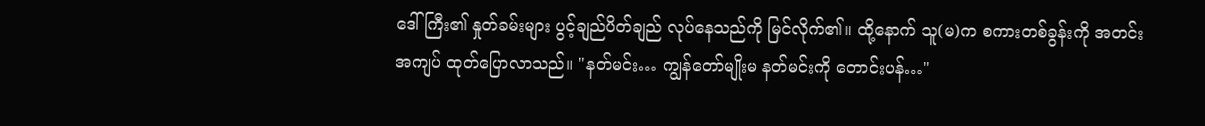ဒေါ်ကြီး၏ နှုတ်ခမ်းများ ပွင့်ချည်ပိတ်ချည် လုပ်နေသည်ကို မြင်လိုက်၏။ ထို့နောက် သူ(မ)က စကားတစ်ခွန်းကို အတင်းအကျပ် ထုတ်ပြောလာသည်။ "နတ်မင်း… ကျွန်တော်မျိုးမ နတ်မင်းကို တောင်းပန်…"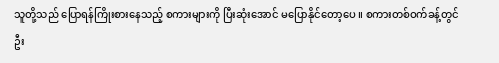သူတို့သည် ပြောရန်ကြိုးစားနေသည့် စကားများကို ပြီးဆုံးအောင် မပြောနိုင်တော့ပေ ။ စကားတစ်ဝက်ခန့်တွင် ဦး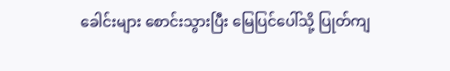ခေါင်းများ စောင်းသွားပြီး မြေပြင်ပေါ်သို့ ပြုတ်ကျ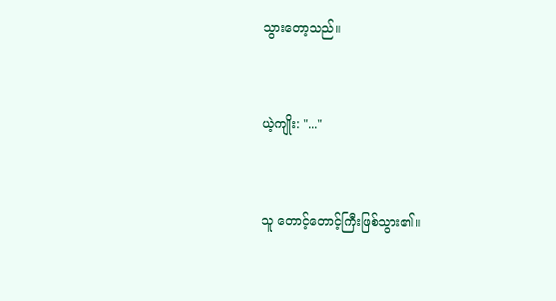သွားတော့သည်။



ယဲ့ကျိုး: "..."



သူ တောင့်တောင့်ကြီးဖြစ်သွား၏။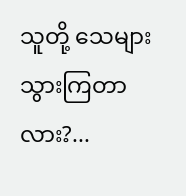သူတို့ သေများသွားကြတာလား?...